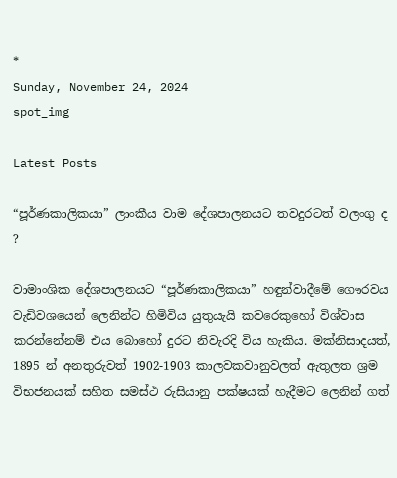*
Sunday, November 24, 2024
spot_img

Latest Posts

“පූර්ණකාලිකයා” ලාංකීය වාම දේශපාලනයට තවදුරටත් වලංගු ද ?

වාමාංශික දේශපාලනයට “පූර්ණකාලිකයා” හඳුන්වාදීමේ ගෞරවය වැඩිවශයෙන් ලෙනින්ට හිමිවිය යුතුයැයි කවරෙකුහෝ විශ්වාස කරන්නේනම් එය බොහෝ දුරට නිවැරදි විය හැකිය. මක්නිසාදයත්, 1895 න් අනතුරුවත් 1902-1903 කාලවකවානුවලත් ඇතුලත ශ්‍රම විභජනයක් සහිත සමස්ථ රුසියානු පක්ෂයක් හැදීමට ලෙනින් ගත්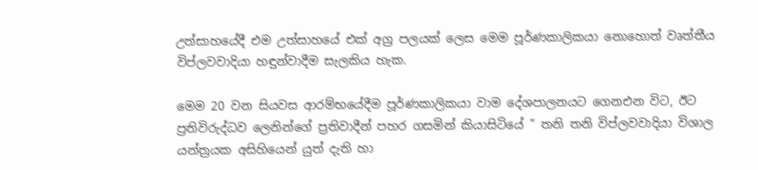උත්සාහයේදී එම උත්සාහයේ එක් අග්‍ර පලයක් ලෙස මෙම පූර්ණකාලිකයා නොහොත් වෘත්තීය විප්ලවවාදියා හඳුන්වාදීම සැලකිය හැක.

මෙම 20 වන සියවස ආරම්භයේදීම පූර්ණකාලිකයා වාම දේශපාලනයට ගෙනඑන විට, ඊට ප්‍රතිවිරුද්ධව ලෙනින්ගේ ප්‍රතිවාදීන් පහර ගසමින් කියාසිටියේ ” තනි තනි විප්ලවවාදියා විශාල යන්ත්‍රයක අසිහියෙන් යුත් දැති හා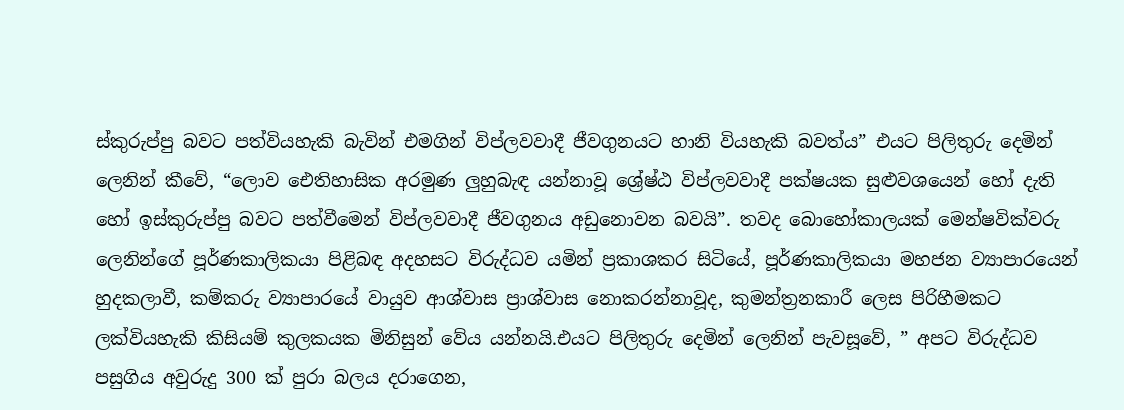ස්කුරුප්පු බවට පත්වියහැකි බැවින් එමගින් විප්ලවවාදී ජීවගුනයට හානි වියහැකි බවත්ය” එයට පිලිතුරු දෙමින් ලෙනින් කීවේ, “ලොව ඓතිහාසික අරමුණ ලුහුබැඳ යන්නාවූ ශ්‍රේෂ්ඨ විප්ලවවාදී පක්ෂයක සුළුවශයෙන් හෝ දැති හෝ ඉස්කුරුප්පු බවට පත්වීමෙන් විප්ලවවාදී ජීවගුනය අඩුනොවන බවයි”. තවද බොහෝකාලයක් මෙන්ෂවික්වරු ලෙනින්ගේ පූර්ණකාලිකයා පිළිබඳ අදහසට විරුද්ධව යමින් ප්‍රකාශකර සිටියේ, පූර්ණකාලිකයා මහජන ව්‍යාපාරයෙන් හුදකලාවී, කම්කරු ව්‍යාපාරයේ වායුව ආශ්වාස ප්‍රාශ්වාස නොකරන්නාවූද, කුමන්ත්‍රනකාරී ලෙස පිරිහීමකට ලක්වියහැකි කිසියම් කුලකයක මිනිසුන් වේය යන්නයි.එයට පිලිතුරු දෙමින් ලෙනින් පැවසූවේ, ” අපට විරුද්ධව පසුගිය අවුරුදු 300 ක් පුරා බලය දරාගෙන,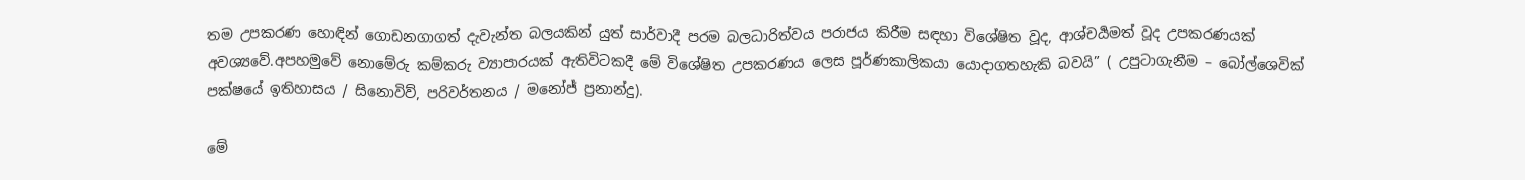තම උපකරණ හොඳින් ගොඩනගාගත් දැවැන්ත බලයකින් යුත් සාර්වාදී පරම බලධාරිත්වය පරාජය කිරීම සඳහා විශේෂිත වූද, ආශ්චර්‍යමත් වූද උපකරණයක් අවශ්‍යවේ.අපහමුවේ නොමේරු කම්කරු ව්‍යාපාරයක් ඇතිවිටකදී මේ විශේෂිත උපකරණය ලෙස පූර්ණකාලිකයා යොදාගතහැකි බවයි” ( උපුටාගැනීම – බෝල්ශෙවික් පක්ෂයේ ඉතිහාසය / සිනොවිව්, පරිවර්තනය / මනෝජ් ප්‍රනාන්දු).

මේ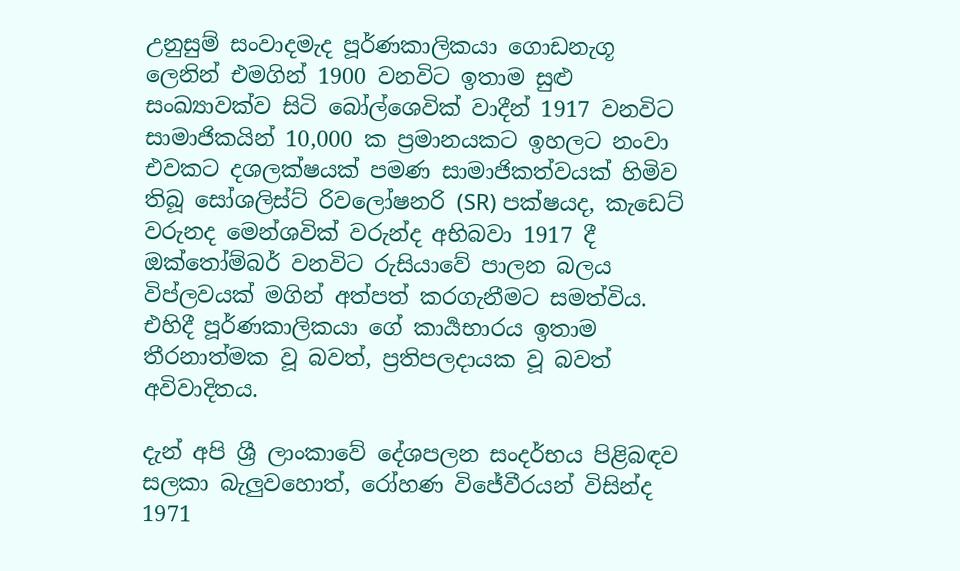උනුසුම් සංවාදමැද පූර්ණකාලිකයා ගොඩනැගූ ලෙනින් එමගින් 1900 වනවිට ඉතාම සුළු සංඛ්‍යාවක්ව සිටි බෝල්ශෙවික් වාදීන් 1917 වනවිට සාමාජිකයින් 10,000 ක ප්‍රමානයකට ඉහලට නංවා එවකට දශලක්ෂයක් පමණ සාමාජිකත්වයක් හිමිව තිබූ සෝශලිස්ට් රිවලෝෂනරි (SR) පක්ෂයද, කැඩෙට් වරුනද මෙන්ශවික් වරුන්ද අභිබවා 1917 දී ඔක්තෝම්බර් වනවිට රුසියාවේ පාලන බලය විප්ලවයක් මගින් අත්පත් කරගැනීමට සමත්විය. එහිදී පූර්ණකාලිකයා ගේ කාර්‍යභාරය ඉතාම තීරනාත්මක වූ බවත්, ප්‍රතිපලදායක වූ බවත් අවිවාදිතය.

දැන් අපි ශ්‍රී ලාංකාවේ දේශපලන සංදර්භය පිළිබඳව සලකා බැලුවහොත්, රෝහණ විජේවීරයන් විසින්ද 1971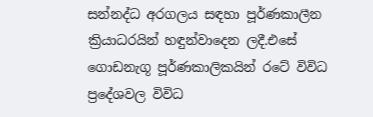සන්නද්ධ අරගලය සඳහා පූර්ණකාලීන ක්‍රියාධරයින් හඳුන්වාදෙන ලදී.එසේ ගොඩනැගූ පූර්ණකාලිකයින් රටේ විවිධ ප්‍රදේශවල විවිධ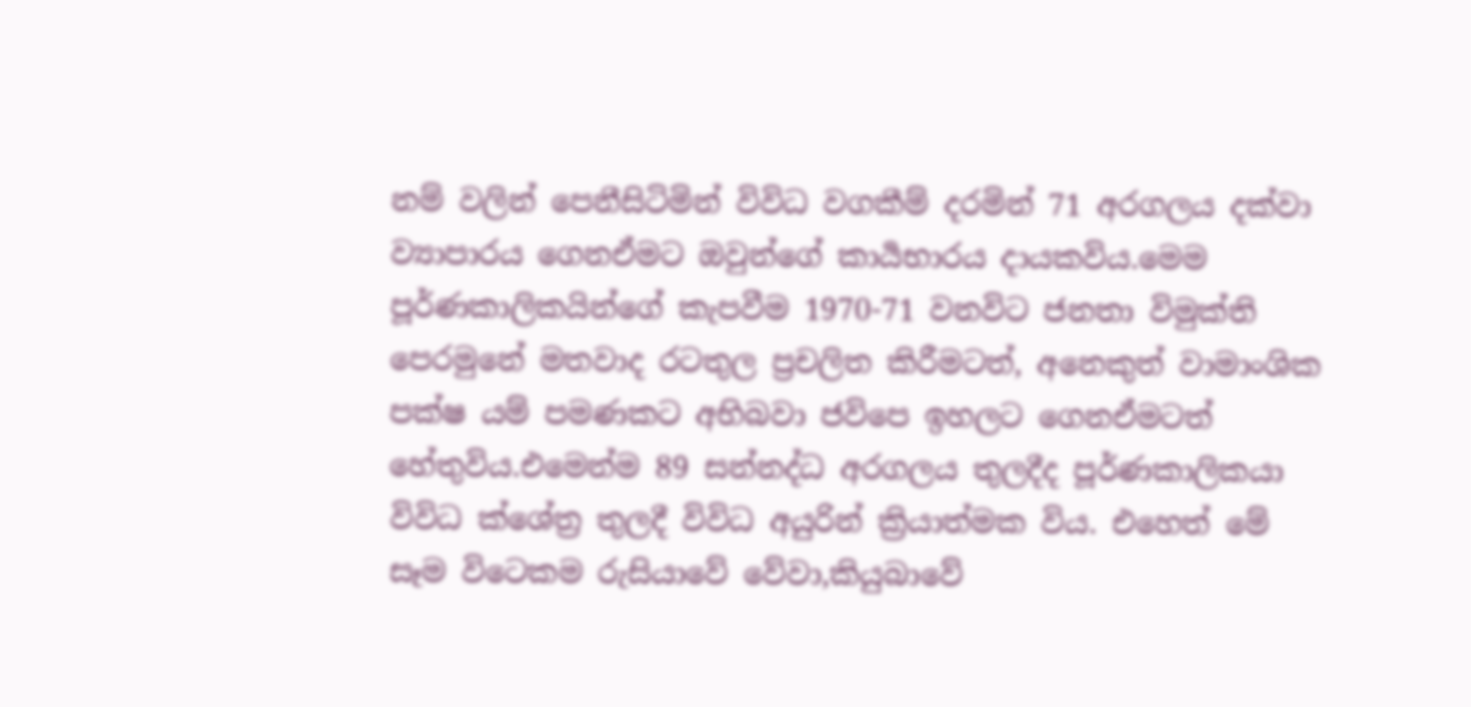නම් වලින් පෙනීසිටිමින් විවිධ වගකීම් දරමින් 71 අරගලය දක්වා ව්‍යාපාරය ගෙනඒමට ඔවුන්ගේ කාර්‍යභාරය දායකවිය.මෙම පූර්ණකාලිකයින්ගේ කැපවීම 1970-71 වනවිට ජනතා විමුක්ති පෙරමුනේ මතවාද රටතුල ප්‍රචලිත කිරීමටත්, අනෙකුත් වාමාංශික පක්ෂ යම් පමණකට අභිබවා ජවිපෙ ඉහලට ගෙනඒමටත් හේතුවිය.එමෙන්ම 89 සන්නද්ධ අරගලය තුලදීද පූර්ණකාලිකයා විවිධ ක්ශේත්‍ර තුලදී විවිධ අයුරින් ක්‍රියාත්මක විය. එහෙත් මේ සෑම විටෙකම රුසියාවේ වේවා,කියුබාවේ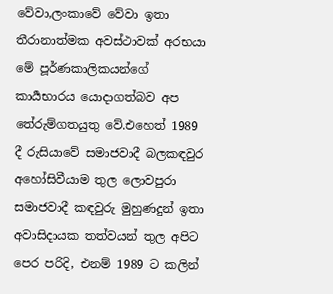වේවා,ලංකාවේ වේවා ඉතා තීරානාත්මක අවස්ථාවක් අරභයා මේ පූර්ණකාලිකයන්ගේ කාර්‍යභාරය යොදාගත්බව අප තේරුම්ගතයුතු වේ.එහෙත් 1989 දී රුසියාවේ සමාජවාදී බලකඳවුර අහෝසිවීයාම තුල ලොවපුරා සමාජවාදී කඳවුරු මුහුණදුන් ඉතා අවාසිදායක තත්වයන් තුල අපිට පෙර පරිදි, එනම් 1989 ට කලින්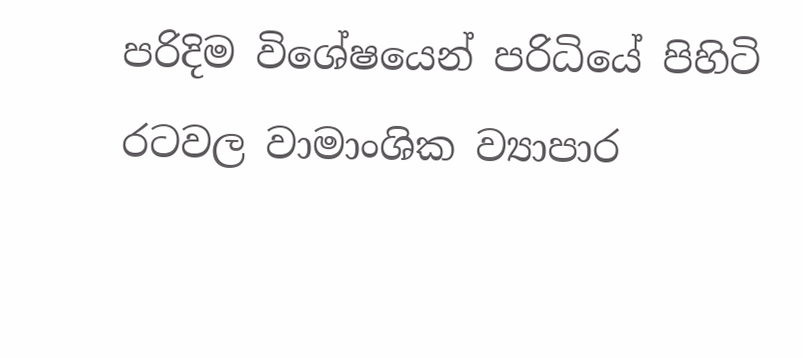පරිදිම විශේෂයෙන් පරිධියේ පිහිටි රටවල වාමාංශික ව්‍යාපාර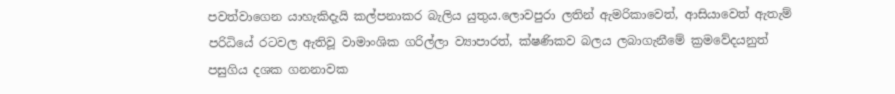පවත්වාගෙන යාහැකිදැයි කල්පනාකර බැලිය යුතුය.ලොවපුරා ලතින් ඇමරිකාවෙත්, ආසියාවෙත් ඇතැම් පරිධියේ රටවල ඇතිවූ වාමාංශික ගරිල්ලා ව්‍යාපාරත්, ක්ෂණිකව බලය ලබාගැනීමේ ක්‍රමවේදයනුත් පසුගිය දශක ගනනාවක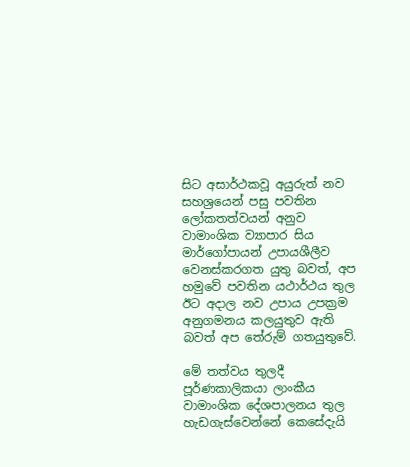සිට අසාර්ථකවූ අයුරුත් නව සහශ්‍රයෙන් පසු පවතින ලෝකතත්වයන් අනුව වාමාංශික ව්‍යාපාර සිය මාර්ගෝපායන් උපායශීලීව වෙනස්කරගත යුතු බවත්, අප හමුවේ පවතින යථාර්ථය තුල ඊට අදාල නව උපාය උපක්‍රම අනුගමනය කලයුතුව ඇති බවත් අප තේරුම් ගතයුතුවේ.

මේ තත්වය තුලදී පූර්ණකාලිකයා ලාංකීය වාමාංශික දේශපාලනය තුල හැඩගැස්වෙන්නේ කෙසේදැයි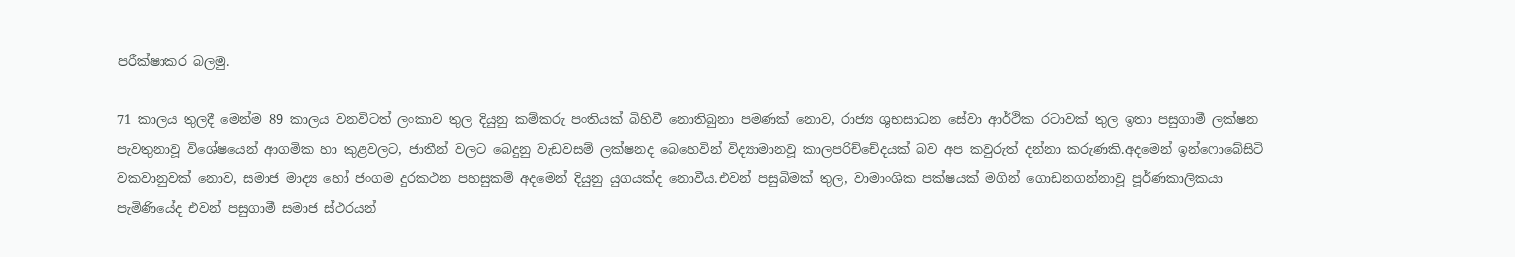පරීක්ෂාකර බලමු.

71 කාලය තුලදී මෙන්ම 89 කාලය වනවිටත් ලංකාව තුල දියුනු කම්කරු පංතියක් බිහිවී නොතිබුනා පමණක් නොව, රාජ්‍ය ශුභසාධන සේවා ආර්ථික රටාවක් තුල ඉතා පසුගාමී ලක්ෂන පැවතුනාවූ විශේෂයෙන් ආගමික හා කුළවලට, ජාතීන් වලට බෙදුනු වැඩවසම් ලක්ෂනද බෙහෙවින් විද්‍යාමානවූ කාලපරිච්චේදයක් බව අප කවුරුත් දන්නා කරුණකි.අදමෙන් ඉන්ෆොබේසිටි වකවානුවක් නොව, සමාජ මාද්‍ය හෝ ජංගම දුරකථන පහසුකම් අදමෙන් දියුනු යුගයක්ද නොවීය.එවන් පසුබිමක් තුල, වාමාංශික පක්ෂයක් මගින් ගොඩනගන්නාවූ පූර්ණකාලිකයා පැමිණියේද එවන් පසුගාමී සමාජ ස්ථරයන්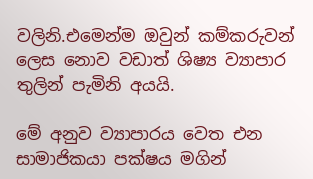වලිනි.එමෙන්ම ඔවුන් කම්කරුවන් ලෙස නොව වඩාත් ශිෂ්‍ය ව්‍යාපාර තුලින් පැමිනි අයයි.

මේ අනුව ව්‍යාපාරය වෙත එන සාමාජිකයා පක්ෂය මගින්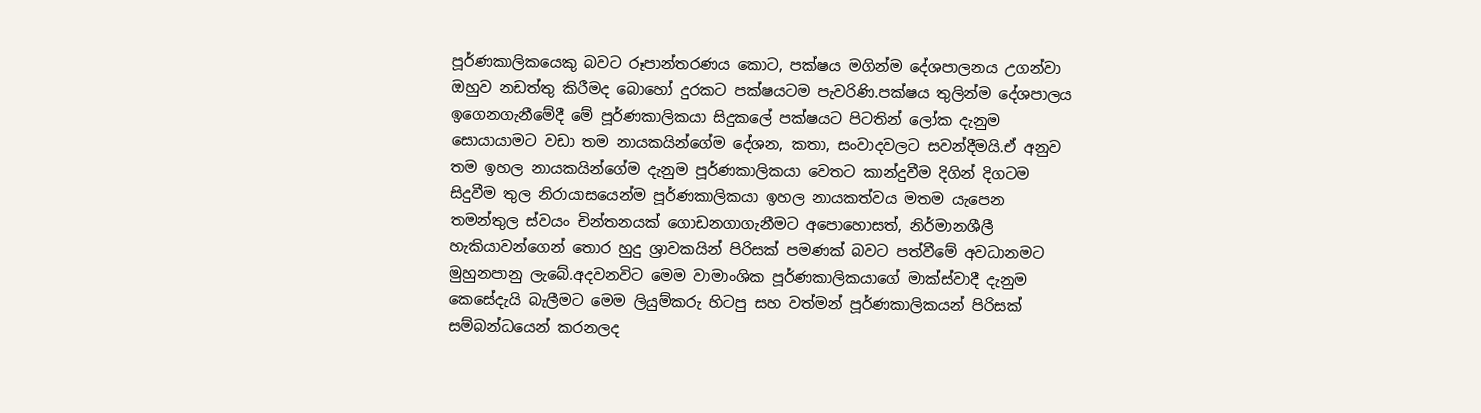පූර්ණකාලිකයෙකු බවට රූපාන්තරණය කොට, පක්ෂය මගින්ම දේශපාලනය උගන්වා ඔහුව නඩත්තු කිරීමද බොහෝ දුරකට පක්ෂයටම පැවරිණි.පක්ෂය තුලින්ම දේශපාලය ඉගෙනගැනීමේදී මේ පූර්ණකාලිකයා සිදුකලේ පක්ෂයට පිටතින් ලෝක දැනුම සොයායාමට වඩා තම නායකයින්ගේම දේශන, කතා, සංවාදවලට සවන්දීමයි.ඒ අනුව තම ඉහල නායකයින්ගේම දැනුම පූර්ණකාලිකයා වෙතට කාන්දුවීම දිගින් දිගටම සිදුවීම තුල නිරායාසයෙන්ම පූර්ණකාලිකයා ඉහල නායකත්වය මතම යැපෙන තමන්තුල ස්වයං චින්තනයක් ගොඩනගාගැනීමට අපොහොසත්, නිර්මානශීලී හැකියාවන්ගෙන් තොර හුදු ශ්‍රාවකයින් පිරිසක් පමණක් බවට පත්වීමේ අවධානමට මුහුනපානු ලැබේ.අදවනවිට මෙම වාමාංශික පූර්ණකාලිකයාගේ මාක්ස්වාදී දැනුම කෙසේදැයි බැලීමට මෙම ලියුම්කරු හිටපු සහ වත්මන් පූර්ණකාලිකයන් පිරිසක් සම්බන්ධයෙන් කරනලද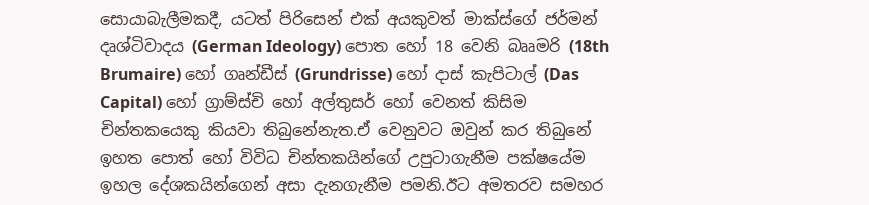සොයාබැලීමකදී, යටත් පිරිසෙන් එක් අයකුවත් මාක්ස්ගේ ජර්මන් දෘශ්ටිවාදය (German Ideology) පොත හෝ 18 වෙනි බෲමරි (18th Brumaire) හෝ ගෘන්ඩීස් (Grundrisse) හෝ දාස් කැපිටාල් (Das Capital) හෝ ග්‍රාම්ස්චි හෝ අල්තුසර් හෝ වෙනත් කිසිම චින්තකයෙකු කියවා තිබුනේනැත.ඒ වෙනුවට ඔවුන් කර තිබුනේ ඉහත පොත් හෝ විවිධ චින්තකයින්ගේ උපුටාගැනීම පක්ෂයේම ඉහල දේශකයින්ගෙන් අසා දැනගැනීම පමනි.ඊට අමතරව සමහර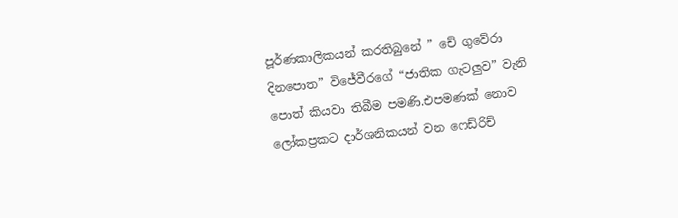පූර්ණකාලිකයන් කරතිබුනේ ” චේ ගුවේරා දිනපොත” විජේවීරගේ “ජාතික ගැටලුව” වැනි පොත් කියවා තිබීම පමණි.එපමණක් නොව ලෝකප්‍රකට දාර්ශනිකයන් වන ෆෙඩ්රිච්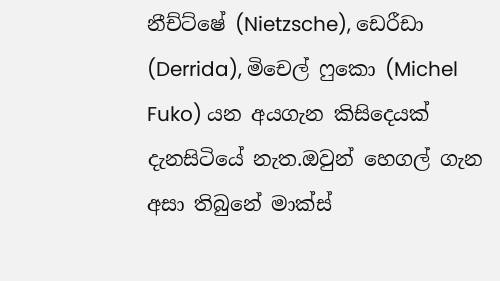නීච්ට්ෂේ (Nietzsche), ඩෙරීඩා (Derrida), මිචෙල් ෆුකො (Michel Fuko) යන අයගැන කිසිදෙයක් දැනසිටියේ නැත.ඔවුන් හෙගල් ගැන අසා තිබුනේ මාක්ස්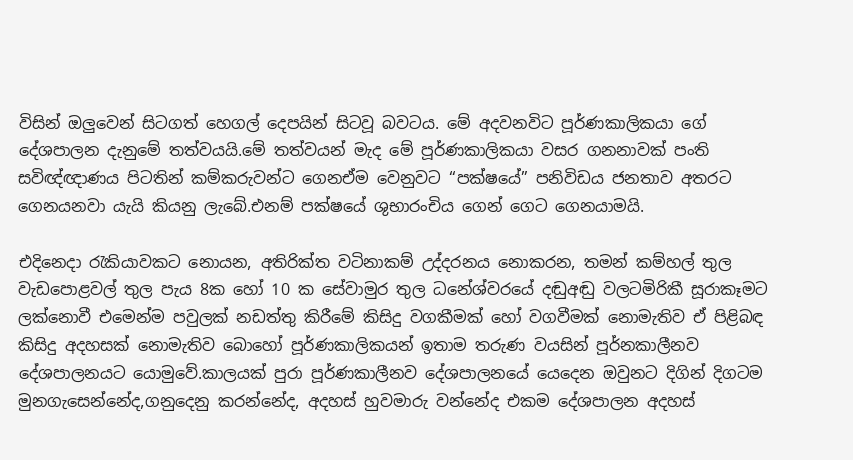විසින් ඔලුවෙන් සිටගත් හෙගල් දෙපයින් සිටවූ බවටය. මේ අදවනවිට පූර්ණකාලිකයා ගේ දේශපාලන දැනුමේ තත්වයයි.මේ තත්වයන් මැද මේ පූර්ණකාලිකයා වසර ගනනාවක් පංති සවිඥ්ඥාණය පිටතින් කම්කරුවන්ට ගෙනඒම වෙනුවට “පක්ෂයේ” පනිවිඩය ජනතාව අතරට ගෙනයනවා යැයි කියනු ලැබේ.එනම් පක්ෂයේ ශුභාරංචිය ගෙන් ගෙට ගෙනයාමයි.

එදිනෙදා රැකියාවකට නොයන, අතිරික්ත වටිනාකම් උද්දරනය නොකරන, තමන් කම්හල් තුල වැඩපොළවල් තුල පැය 8ක හෝ 10 ක සේවාමුර තුල ධනේශ්වරයේ දඬුඅඬු වලටමිරිකී සූරාකෑමට ලක්නොවී එමෙන්ම පවුලක් නඩත්තු කිරීමේ කිසිදු වගකීමක් හෝ වගවීමක් නොමැතිව ඒ පිළිබඳ කිසිදු අදහසක් නොමැතිව බොහෝ පූර්ණකාලිකයන් ඉතාම තරුණ වයසින් පූර්නකාලීනව දේශපාලනයට යොමුවේ.කාලයක් පුරා පූර්ණකාලීනව දේශපාලනයේ යෙදෙන ඔවුනට දිගින් දිගටම මුනගැසෙන්නේද,ගනුදෙනු කරන්නේද, අදහස් හුවමාරු වන්නේද එකම දේශපාලන අදහස්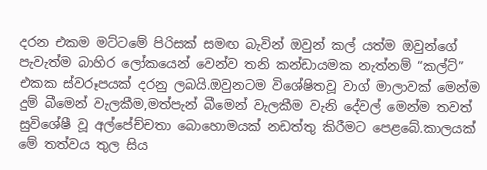දරන එකම මට්ටමේ පිරිසක් සමඟ බැවින් ඔවුන් කල් යත්ම ඔවුන්ගේ පැවැත්ම බාහිර ලෝකයෙන් වෙන්ව තනි කන්ඩායමක නැත්නම් “කල්ට්” එකක ස්වරූපයක් දරනු ලබයි.ඔවුනටම විශේෂිතවූ වාග් මාලාවක් මෙන්ම දුම් බීමෙන් වැලකීම,මත්පැන් බීමෙන් වැලකීම වැනි දේවල් මෙන්ම තවත් සුවිශේෂී වූ අල්පේච්චතා බොහොමයක් නඩත්තු කිරීමට පෙළබේ.කාලයක් මේ තත්වය තුල සිය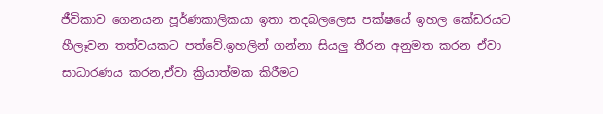ජීවිකාව ගෙනයන පූර්ණකාලිකයා ඉතා තදබලලෙස පක්ෂයේ ඉහල කේඩරයට හීලෑවන තත්වයකට පත්වේ.ඉහලින් ගන්නා සියලු තීරන අනුමත කරන ඒවා සාධාරණය කරන,ඒවා ක්‍රියාත්මක කිරීමට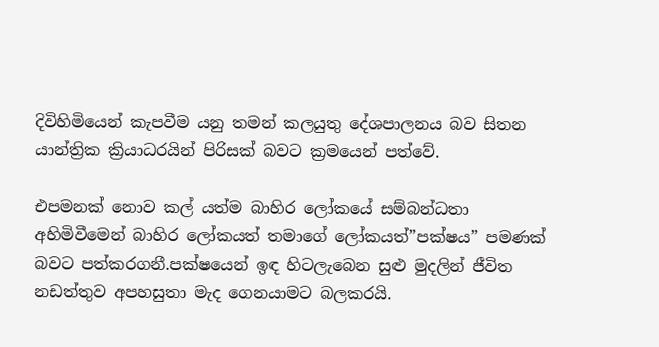දිවිහිමියෙන් කැපවීම යනු තමන් කලයුතු දේශපාලනය බව සිතන යාන්ත්‍රික ක්‍රියාධරයින් පිරිසක් බවට ක්‍රමයෙන් පත්වේ.

එපමනක් නොව කල් යත්ම බාහිර ලෝකයේ සම්බන්ධතා අහිමිවීමෙන් බාහිර ලෝකයත් තමාගේ ලෝකයත්”පක්ෂය” පමණක් බවට පත්කරගනී.පක්ෂයෙන් ඉඳ හිටලැබෙන සුළු මුදලින් ජීවිත නඩත්තුව අපහසුතා මැද ගෙනයාමට බලකරයි.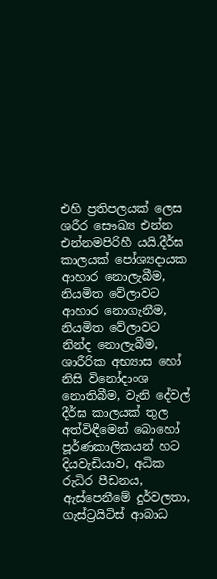එහි ප්‍රතිපලයක් ලෙස ශරීර සෞඛ්‍ය එන්න එන්නමපිරිහී යයි.දීර්ඝ කාලයක් පෝශ්‍යදායක ආහාර නොලැබීම, නියමිත වේලාවට ආහාර නොගැනීම, නියමිත වේලාවට නින්ද නොලැබීම, ශාරීරික අභ්‍යාස හෝ නිසි විනෝදාංශ නොතිබීම, වැනි දේවල් දීර්ඝ කාලයක් තුල අත්විඳීමෙන් බොහෝ පූර්ණකාලිකයන් හට දියවැඩියාව, අධික රුධිර පීඩනය, ඇස්පෙනීමේ දුර්වලතා, ගැස්ට්‍රයිටිස් ආබාධ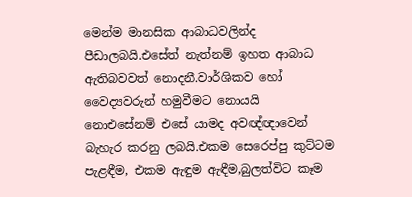මෙන්ම මානසික ආබාධවලින්ද පීඩාලබයි.එසේත් නැත්නම් ඉහත ආබාධ ඇතිබවවත් නොදනී.වාර්ශිකව හෝ වෛද්‍යවරුන් හමුවීමට නොයයි නොඑසේනම් එසේ යාමද අවඥ්ඥාවෙන් බැහැර කරනු ලබයි.එකම සෙරෙප්පු කුට්ටම පැළඳීම, එකම ඇඳුම ඇඳීම,බුලත්විට කෑම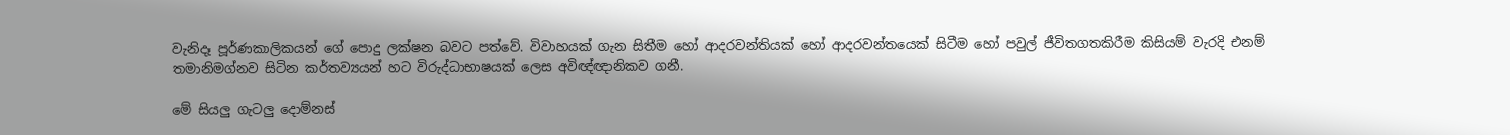වැනිදෑ පූර්ණකාලිකයන් ගේ පොදු ලක්ෂන බවට පත්වේ. විවාහයක් ගැන සිතීම හෝ ආදරවන්තියක් හෝ ආදරවන්තයෙක් සිටීම හෝ පවුල් ජීවිතගතකිරීම කිසියම් වැරදි එනම් තමානිමග්නව සිටින කර්තව්‍යයන් හට විරුද්ධාභාෂයක් ලෙස අවිඥ්ඥානිකව ගනී.

මේ සියලු ගැටලු දොම්නස්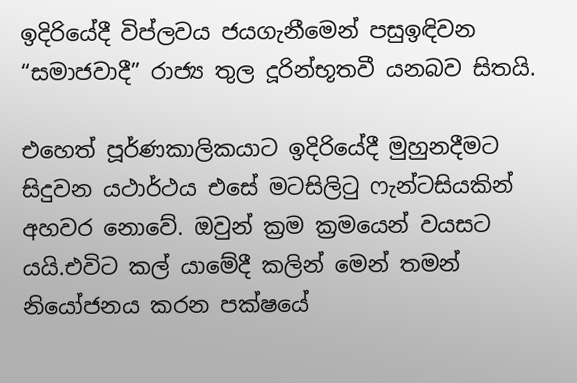ඉදිරියේදී විප්ලවය ජයගැනීමෙන් පසුඉඳිවන “සමාජවාදී” රාජ්‍ය තුල දූරින්භූතවී යනබව සිතයි.

එහෙත් පූර්ණකාලිකයාට ඉදිරියේදී මුහුනදීමට සිදුවන යථාර්ථය එසේ මටසිලිටු ෆැන්ටසියකින් අහවර නොවේ. ඔවුන් ක්‍රම ක්‍රමයෙන් වයසට යයි.එවිට කල් යාමේදී කලින් මෙන් තමන් නියෝජනය කරන පක්ෂයේ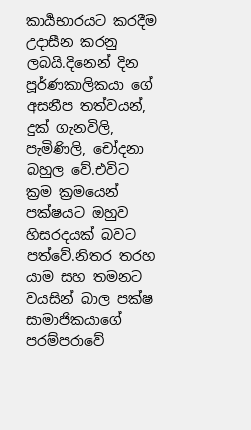කාර්‍යභාරයට කරදීම උදාසීන කරනු ලබයි.දිනෙන් දින පූර්ණකාලිකයා ගේ අසනීප තත්වයන්, දුක් ගැනවිලි, පැමිණිලි, චෝදනා බහුල වේ.එවිට ක්‍රම ක්‍රමයෙන් පක්ෂයට ඔහුව හිසරදයක් බවට පත්වේ.නිතර තරහ යාම සහ තමනට වයසින් බාල පක්ෂ සාමාජිකයාගේ පරම්පරාවේ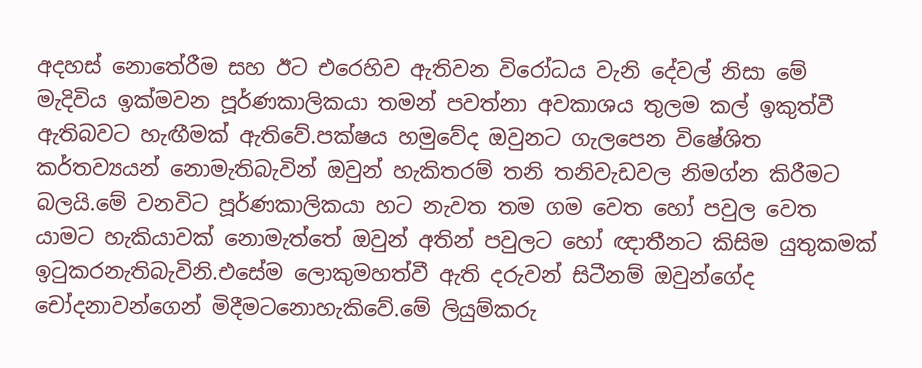අදහස් නොතේරීම සහ ඊට එරෙහිව ඇතිවන විරෝධය වැනි දේවල් නිසා මේ මැදිවිය ඉක්මවන පූර්ණකාලිකයා තමන් පවත්නා අවකාශය තුලම කල් ඉකුත්වී ඇතිබවට හැඟීමක් ඇතිවේ.පක්ෂය හමුවේද ඔවුනට ගැලපෙන විෂේශිත කර්තව්‍යයන් නොමැතිබැවින් ඔවුන් හැකිතරම් තනි තනිවැඩවල නිමග්න කිරීමට බලයි.මේ වනවිට පූර්ණකාලිකයා හට නැවත තම ගම වෙත හෝ පවුල වෙත යාමට හැකියාවක් නොමැත්තේ ඔවුන් අතින් පවුලට හෝ ඥාතීනට කිසිම යුතුකමක් ඉටුකරනැතිබැවිනි.එසේම ලොකුමහත්වී ඇති දරුවන් සිටීනම් ඔවුන්ගේද චෝදනාවන්ගෙන් මිදීමටනොහැකිවේ.මේ ලියුම්කරු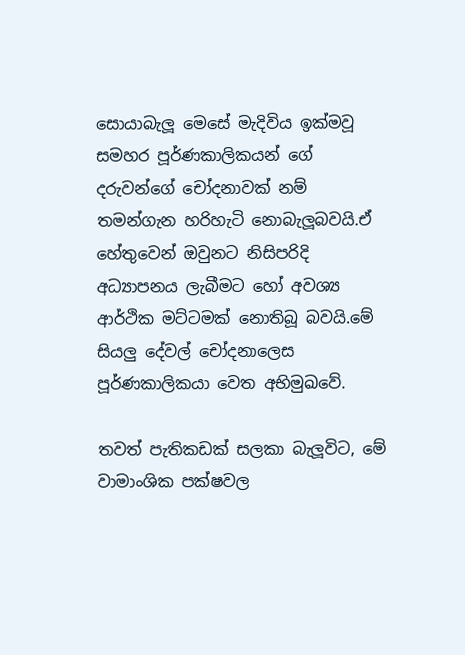සොයාබැලූ මෙසේ මැදිවිය ඉක්මවූ සමහර පූර්ණකාලිකයන් ගේ දරුවන්ගේ චෝදනාවක් නම් තමන්ගැන හරිහැටි නොබැලූබවයි.ඒ හේතුවෙන් ඔවුනට නිසිපරිදි අධ්‍යාපනය ලැබීමට හෝ අවශ්‍ය ආර්ථික මට්ටමක් නොතිබූ බවයි.මේ සියලු දේවල් චෝදනාලෙස පූර්ණකාලිකයා වෙත අභිමුඛවේ.

තවත් පැතිකඩක් සලකා බැලූවිට, මේ වාමාංශික පක්ෂවල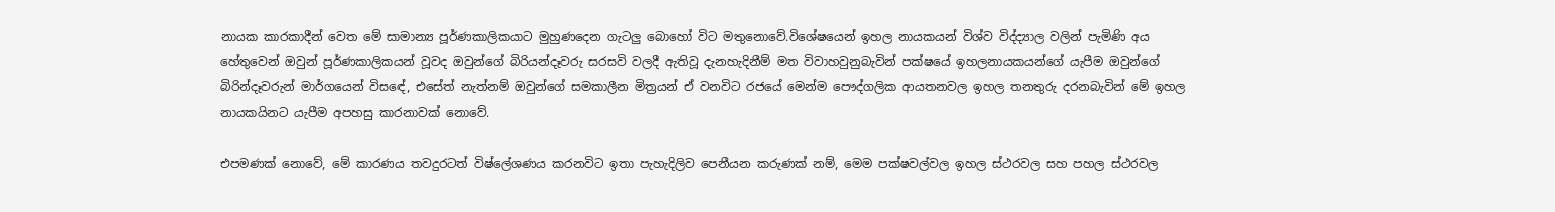නායක කාරකාදීන් වෙත මේ සාමාන්‍ය පූර්ණකාලිකයාට මුහුණදෙන ගැටලු බොහෝ විට මතුනොවේ.විශේෂයෙන් ඉහල නායකයන් විශ්ව විද්ද්‍යාල වලින් පැමිණි අය හේතුවෙන් ඔවුන් පූර්ණකාලිකයන් වූවද ඔවුන්ගේ බිරියන්දෑවරු සරසවි වලදී ඇතිවූ දැනහැදිනීම් මත විවාහවුනුබැවින් පක්ෂයේ ඉහලනායකයන්ගේ යැපීම ඔවුන්ගේ බිරින්දෑවරුන් මාර්ගයෙන් විසඳේ, එසේත් නැත්නම් ඔවුන්ගේ සමකාලීන මිත්‍රයන් ඒ වනවිට රජයේ මෙන්ම පෞද්ගලික ආයතනවල ඉහල තනතුරු දරනබැවින් මේ ඉහල නායකයිනට යැපීම අපහසු කාරනාවක් නොවේ.

එපමණක් නොවේ, මේ කාරණය තවදුරටත් විෂ්ලේශණය කරනවිට ඉතා පැහැදිලිව පෙනීයන කරුණක් නම්, මෙම පක්ෂවල්වල ඉහල ස්ථරවල සහ පහල ස්ථරවල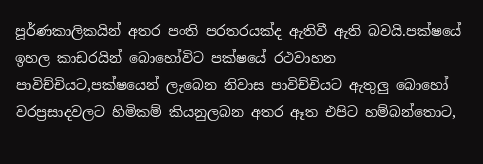පූර්ණකාලිකයින් අතර පංති පරතරයක්ද ඇතිවී ඇති බවයි.පක්ෂයේ ඉහල කාඩරයින් බොහෝවිට පක්ෂයේ රථවාහන පාවිච්චියට,පක්ෂයෙන් ලැබෙන නිවාස පාවිච්චියට ඇතුලු බොහෝ වරප්‍රසාදවලට හිමිකම් කියනුලබන අතර ඈත එපිට හම්බන්තොට,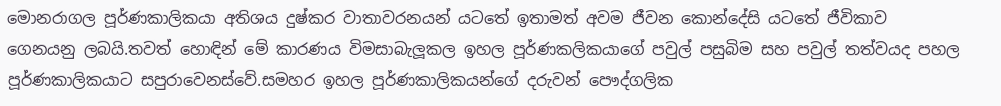මොනරාගල පූර්ණකාලිකයා අතිශය දුෂ්කර වාතාවරනයන් යටතේ ඉතාමත් අවම ජීවන කොන්දේසි යටතේ ජීවිකාව ගෙනයනු ලබයි.තවත් හොඳින් මේ කාරණය විමසාබැලූකල ඉහල පූර්ණකලිකයාගේ පවුල් පසුබිම සහ පවුල් තත්වයද පහල පූර්ණකාලිකයාට සපුරාවෙනස්වේ.සමහර ඉහල පූර්ණකාලිකයන්ගේ දරුවන් පෞද්ගලික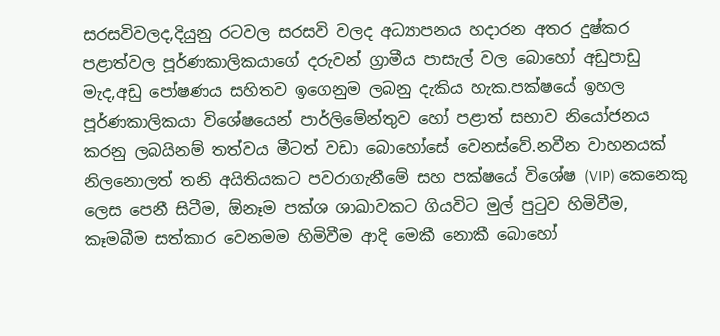සරසවිවලද,දියුනු රටවල සරසවි වලද අධ්‍යාපනය හදාරන අතර දුෂ්කර පළාත්වල පූර්ණකාලිකයාගේ දරුවන් ග්‍රාමීය පාසැල් වල බොහෝ අඩුපාඩු මැද,අඩු පෝෂණය සහිතව ඉගෙනුම ලබනු දැකිය හැක.පක්ෂයේ ඉහල පූර්ණකාලිකයා විශේෂයෙන් පාර්ලිමේන්තුව හෝ පළාත් සභාව නියෝජනය කරනු ලබයිනම් තත්වය මීටත් වඩා බොහෝසේ වෙනස්වේ.නවීන වාහනයක් නිලනොලත් තනි අයිතියකට පවරාගැනීමේ සහ පක්ෂයේ විශේෂ (VIP) කෙනෙකු ලෙස පෙනී සිටීම, ඕනෑම පක්ශ ශාඛාවකට ගියවිට මුල් පුටුව හිමිවීම, කෑමබීම සත්කාර වෙනමම හිමිවීම ආදි මෙකී නොකී බොහෝ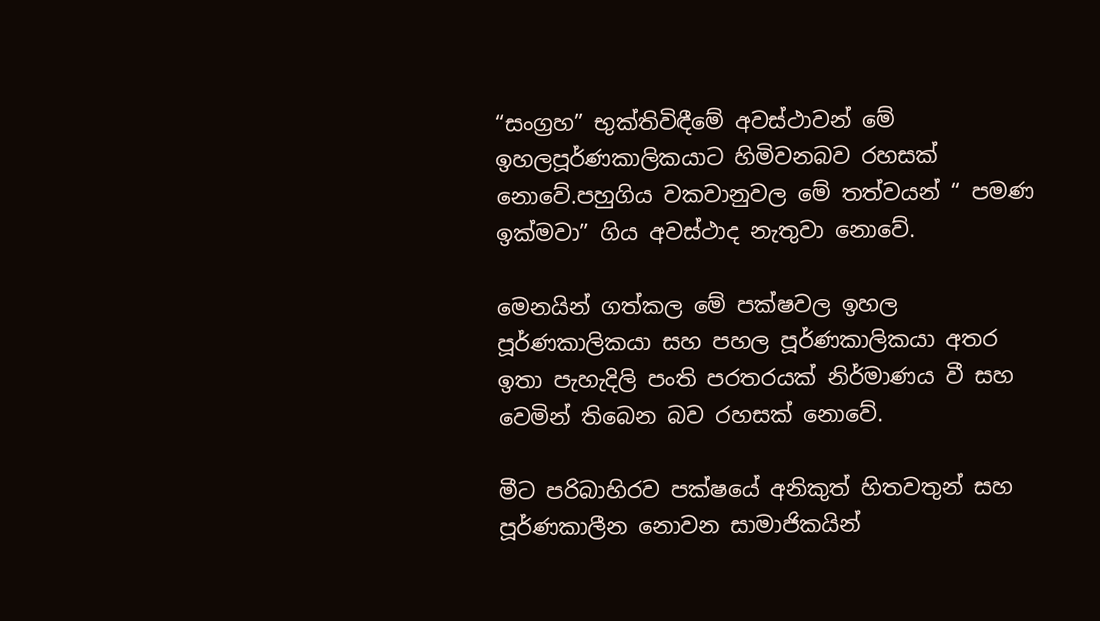“සංග්‍රහ” භුක්තිවිඳීමේ අවස්ථාවන් මේ ඉහලපූර්ණකාලිකයාට හිමිවනබව රහසක් නොවේ.පහුගිය වකවානුවල මේ තත්වයන් “ පමණ ඉක්මවා” ගිය අවස්ථාද නැතුවා නොවේ.

මෙනයින් ගත්කල මේ පක්ෂවල ඉහල පූර්ණකාලිකයා සහ පහල පූර්ණකාලිකයා අතර ඉතා පැහැදිලි පංති පරතරයක් නිර්මාණය වී සහ වෙමින් තිබෙන බව රහසක් නොවේ.

මීට පරිබාහිරව පක්ෂයේ අනිකුත් හිතවතුන් සහ පූර්ණකාලීන නොවන සාමාජිකයින්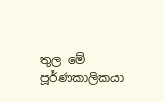තුල මේ පූර්ණකාලිකයා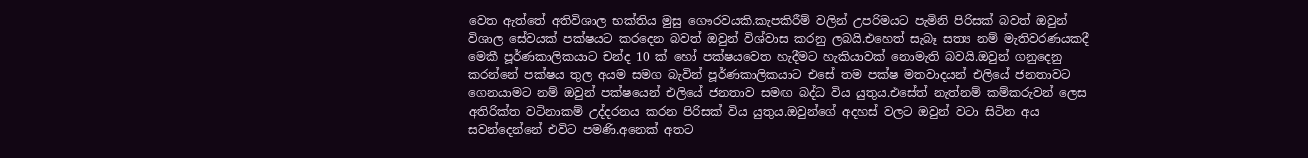වෙත ඇත්තේ අතිවිශාල භක්තිය මුසු ගෞරවයකි.කැපකිරීම් වලින් උපරිමයට පැමිනි පිරිසක් බවත් ඔවුන් විශාල සේවයක් පක්ෂයට කරදෙන බවත් ඔවුන් විශ්වාස කරනු ලබයි.එහෙත් සැබෑ සත්‍ය නම් මැතිවරණයකදී මෙකී පූර්ණකාලිකයාට චන්ද 10 ක් හෝ පක්ෂයවෙත හැදීමට හැකියාවක් නොමැති බවයි.ඔවුන් ගනුදෙනු කරන්නේ පක්ෂය තුල අයම සමග බැවින් පූර්ණකාලිකයාට එසේ තම පක්ෂ මතවාදයන් එලියේ ජනතාවට ගෙනයාමට නම් ඔවුන් පක්ෂයෙන් එලියේ ජනතාව සමඟ බද්ධ විය යුතුය.එසේත් නැත්නම් කම්කරුවන් ලෙස අතිරික්ත වටිනාකම් උද්දරනය කරන පිරිසක් විය යුතුය.ඔවුන්ගේ අදහස් වලට ඔවුන් වටා සිටින අය සවන්දෙන්නේ එවිට පමණි.අනෙක් අතට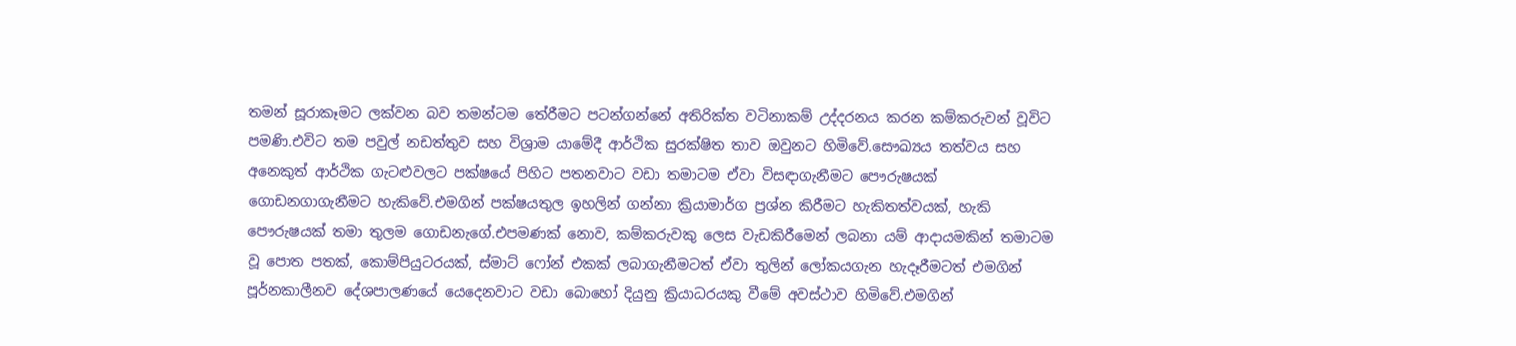තමන් සූරාකෑමට ලක්වන බව තමන්ටම තේරීමට පටන්ගන්නේ අතිරික්ත වටිනාකම් උද්දරනය කරන කම්කරුවන් වූවිට පමණි.එවිට තම පවුල් නඩත්තුව සහ විශ්‍රාම යාමේදී ආර්ථික සුරක්ෂිත තාව ඔවුනට හිමිවේ.සෞඛ්‍යය තත්වය සහ අනෙකුත් ආර්ථික ගැටළුවලට පක්ෂයේ පිහිට පතනවාට වඩා තමාටම ඒවා විසඳාගැනීමට පෞරුෂයක් ගොඩනගාගැනීමට හැකිවේ.එමගින් පක්ෂයතුල ඉහලින් ගන්නා ක්‍රියාමාර්ග ප්‍රශ්න කිරීමට හැකිතත්වයක්, හැකි පෞරුෂයක් තමා තුලම ගොඩනැගේ.එපමණක් නොව, කම්කරුවකු ලෙස වැඩකිරීමෙන් ලබනා යම් ආදායමකින් තමාටම වූ පොත පතක්, කොම්පියුටරයක්, ස්මාට් ෆෝන් එකක් ලබාගැනීමටත් ඒවා තුලින් ලෝකයගැන හැදෑරීමටත් එමගින් පූර්නකාලීනව දේශපාලණයේ යෙදෙනවාට වඩා බොහෝ දියුනු ක්‍රියාධරයකු වීමේ අවස්ථාව හිමිවේ.එමගින්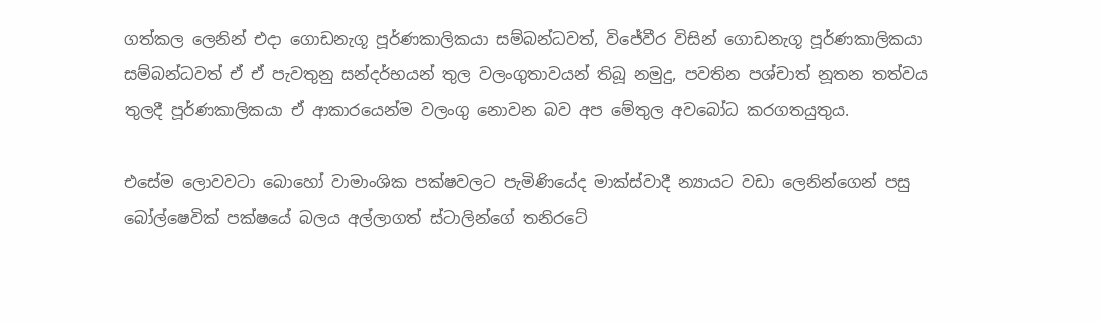ගත්කල ලෙනින් එදා ගොඩනැගූ පූර්ණකාලිකයා සම්බන්ධවත්, විජේවීර විසින් ගොඩනැගූ පූර්ණකාලිකයා සම්බන්ධවත් ඒ ඒ පැවතුනු සන්දර්භයන් තුල වලංගුතාවයන් තිබූ නමුදු, පවතින පශ්චාත් නූතන තත්වය තුලදී පූර්ණකාලිකයා ඒ ආකාරයෙන්ම වලංගු නොවන බව අප මේතුල අවබෝධ කරගතයුතුය.

එසේම ලොවවටා බොහෝ වාමාංශික පක්ෂවලට පැමිණියේද මාක්ස්වාදී න්‍යායට වඩා ලෙනින්ගෙන් පසු බෝල්ෂෙවික් පක්ෂයේ බලය අල්ලාගත් ස්ටාලින්ගේ තනිරටේ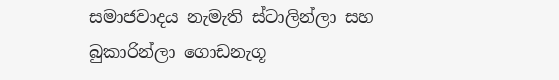සමාජවාදය නැමැති ස්ටාලින්ලා සහ බුකාරින්ලා ගොඩනැගූ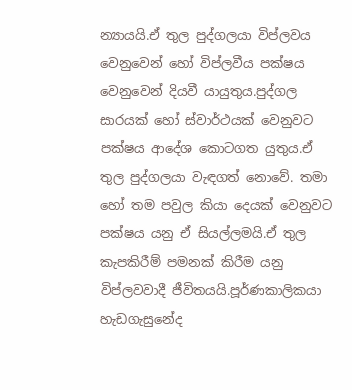න්‍යායයි.ඒ තුල පුද්ගලයා විප්ලවය වෙනුවෙන් හෝ විප්ලවීය පක්ෂය වෙනුවෙන් දියවී යායුතුය.පුද්ගල සාරයක් හෝ ස්වාර්ථයක් වෙනුවට පක්ෂය ආදේශ කොටගත යුතුය.ඒ තුල පුද්ගලයා වැඳගත් නොවේ. තමා හෝ තම පවුල කියා දෙයක් වෙනුවට පක්ෂය යනු ඒ සියල්ලමයි.ඒ තුල කැපකිරීම් පමනක් කිරීම යනු විප්ලවවාදී ජීවිතයයි.පූර්ණකාලිකයා හැඩගැසුනේද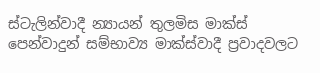ස්ටැලින්වාදී න්‍යායන් තුලමිස මාක්ස් පෙන්වාදුන් සම්භාව්‍ය මාක්ස්වාදී ප්‍රවාදවලට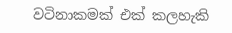වටිනාකමක් එක් කලහැකි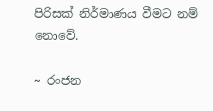පිරිසක් නිර්මාණය වීමට නම් නොවේ.

~ රංජන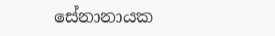සේනානායක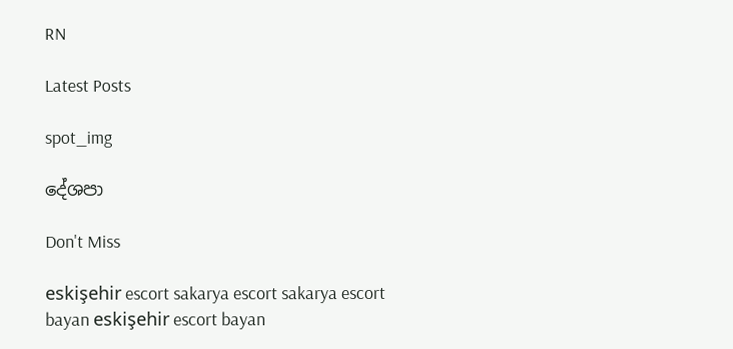RN

Latest Posts

spot_img

දේශපා

Don't Miss

eskişehir escort sakarya escort sakarya escort bayan eskişehir escort bayan